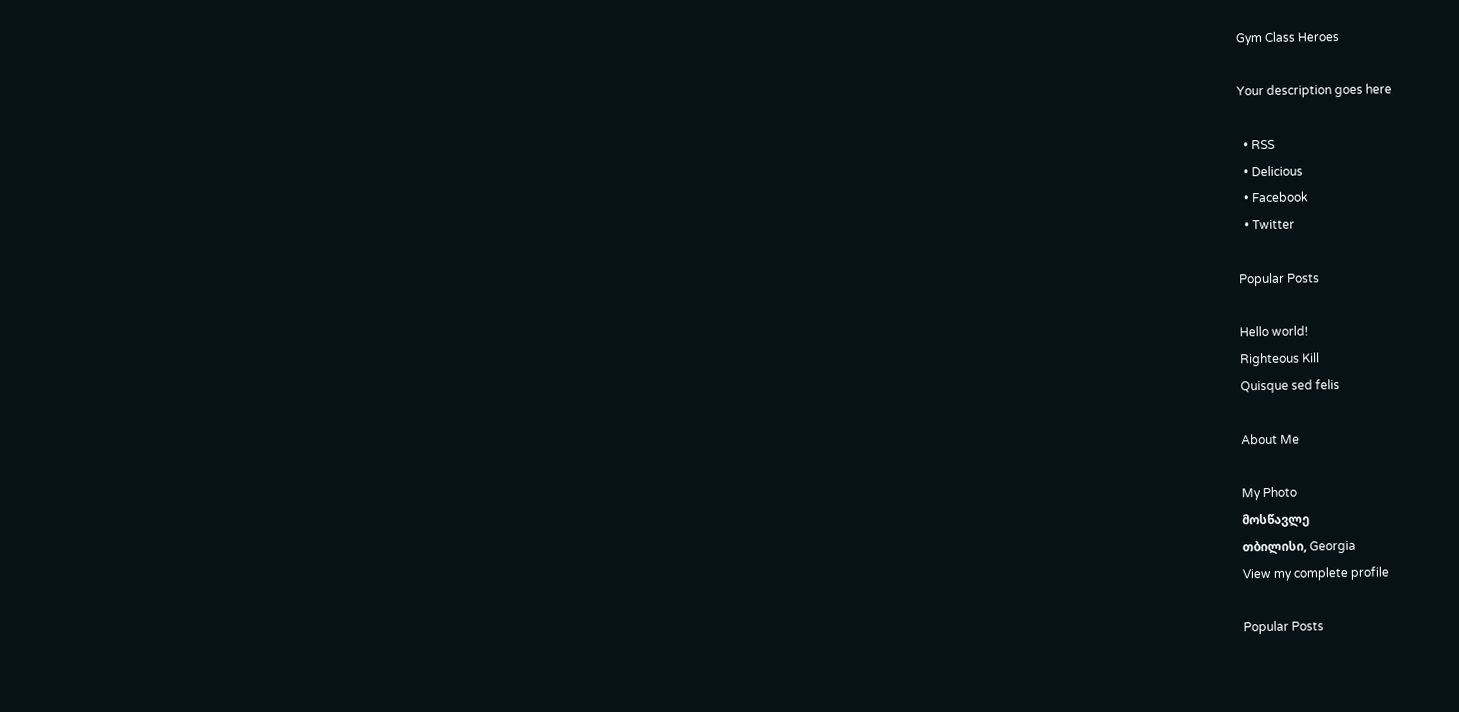Gym Class Heroes

Your description goes here

  • RSS
  • Delicious
  • Facebook
  • Twitter

Popular Posts

Hello world!
Righteous Kill
Quisque sed felis

About Me

My Photo
მოსწავლე
თბილისი, Georgia
View my complete profile

Popular Posts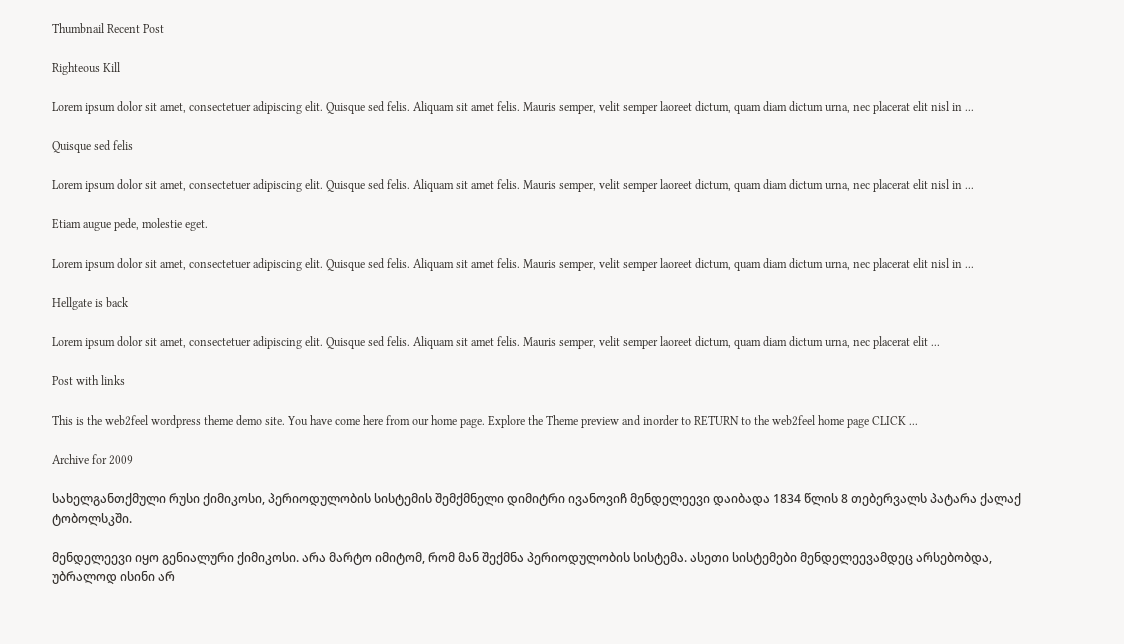Thumbnail Recent Post

Righteous Kill

Lorem ipsum dolor sit amet, consectetuer adipiscing elit. Quisque sed felis. Aliquam sit amet felis. Mauris semper, velit semper laoreet dictum, quam diam dictum urna, nec placerat elit nisl in ...

Quisque sed felis

Lorem ipsum dolor sit amet, consectetuer adipiscing elit. Quisque sed felis. Aliquam sit amet felis. Mauris semper, velit semper laoreet dictum, quam diam dictum urna, nec placerat elit nisl in ...

Etiam augue pede, molestie eget.

Lorem ipsum dolor sit amet, consectetuer adipiscing elit. Quisque sed felis. Aliquam sit amet felis. Mauris semper, velit semper laoreet dictum, quam diam dictum urna, nec placerat elit nisl in ...

Hellgate is back

Lorem ipsum dolor sit amet, consectetuer adipiscing elit. Quisque sed felis. Aliquam sit amet felis. Mauris semper, velit semper laoreet dictum, quam diam dictum urna, nec placerat elit ...

Post with links

This is the web2feel wordpress theme demo site. You have come here from our home page. Explore the Theme preview and inorder to RETURN to the web2feel home page CLICK ...

Archive for 2009

სახელგანთქმული რუსი ქიმიკოსი, პერიოდულობის სისტემის შემქმნელი დიმიტრი ივანოვიჩ მენდელეევი დაიბადა 1834 წლის 8 თებერვალს პატარა ქალაქ ტობოლსკში.

მენდელეევი იყო გენიალური ქიმიკოსი. არა მარტო იმიტომ, რომ მან შექმნა პერიოდულობის სისტემა. ასეთი სისტემები მენდელეევამდეც არსებობდა, უბრალოდ ისინი არ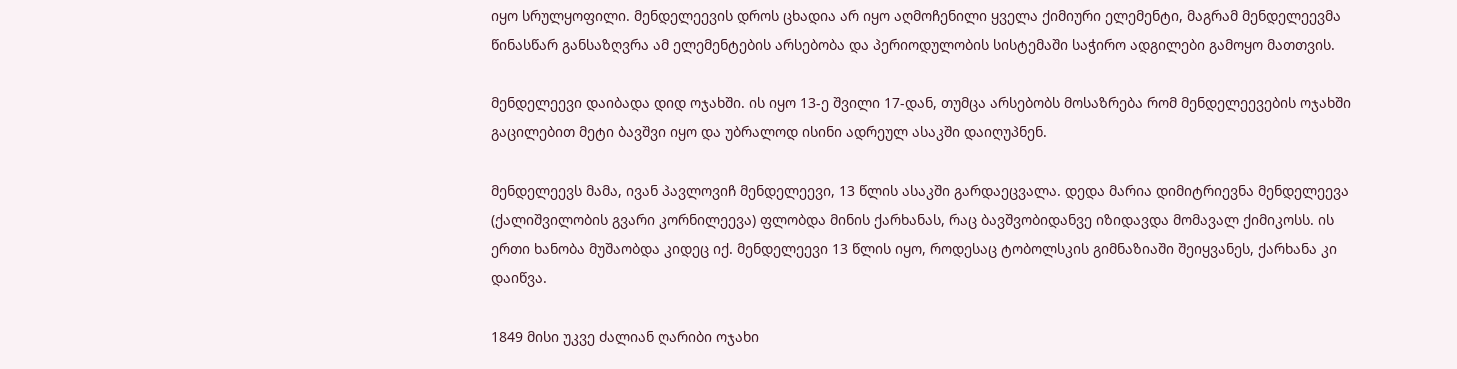იყო სრულყოფილი. მენდელეევის დროს ცხადია არ იყო აღმოჩენილი ყველა ქიმიური ელემენტი, მაგრამ მენდელეევმა წინასწარ განსაზღვრა ამ ელემენტების არსებობა და პერიოდულობის სისტემაში საჭირო ადგილები გამოყო მათთვის.

მენდელეევი დაიბადა დიდ ოჯახში. ის იყო 13-ე შვილი 17-დან, თუმცა არსებობს მოსაზრება რომ მენდელეევების ოჯახში გაცილებით მეტი ბავშვი იყო და უბრალოდ ისინი ადრეულ ასაკში დაიღუპნენ.

მენდელეევს მამა, ივან პავლოვიჩ მენდელეევი, 13 წლის ასაკში გარდაეცვალა. დედა მარია დიმიტრიევნა მენდელეევა (ქალიშვილობის გვარი კორნილეევა) ფლობდა მინის ქარხანას, რაც ბავშვობიდანვე იზიდავდა მომავალ ქიმიკოსს. ის ერთი ხანობა მუშაობდა კიდეც იქ. მენდელეევი 13 წლის იყო, როდესაც ტობოლსკის გიმნაზიაში შეიყვანეს, ქარხანა კი დაიწვა.

1849 მისი უკვე ძალიან ღარიბი ოჯახი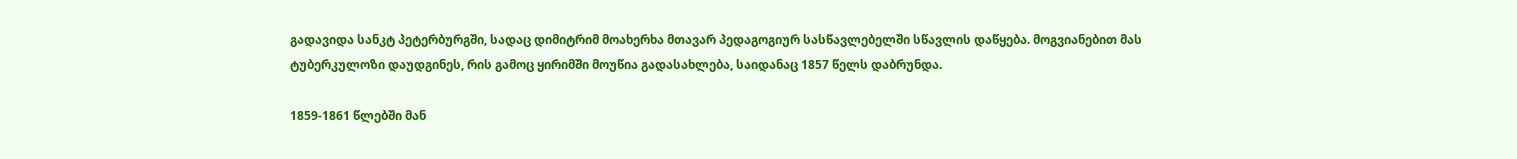გადავიდა სანკტ პეტერბურგში, სადაც დიმიტრიმ მოახერხა მთავარ პედაგოგიურ სასწავლებელში სწავლის დაწყება. მოგვიანებით მას ტუბერკულოზი დაუდგინეს, რის გამოც ყირიმში მოუწია გადასახლება, საიდანაც 1857 წელს დაბრუნდა.

1859-1861 წლებში მან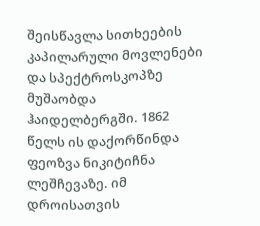შეისწავლა სითხეების კაპილარული მოვლენები და სპექტროსკოპზე მუშაობდა ჰაიდელბერგში. 1862 წელს ის დაქორწინდა ფეოზვა ნიკიტიჩნა ლეშჩევაზე. იმ დროისათვის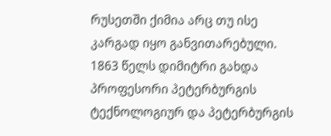რუსეთში ქიმია არც თუ ისე კარგად იყო განვითარებული. 1863 წელს დიმიტრი გახდა პროფესორი პეტერბურგის ტექნოლოგიურ და პეტერბურგის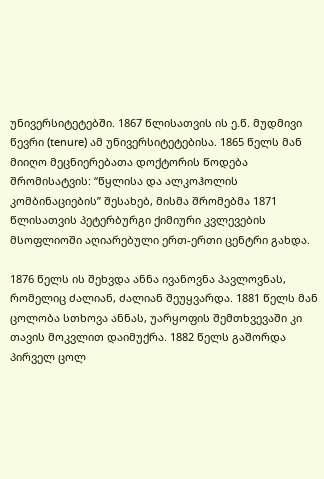უნივერსიტეტებში. 1867 წლისათვის ის ე.წ. მუდმივი წევრი (tenure) ამ უნივერსიტეტებისა. 1865 წელს მან მიიღო მეცნიერებათა დოქტორის წოდება შრომისატვის: “წყლისა და ალკოჰოლის კომბინაციების” შესახებ, მისმა შრომებმა 1871 წლისათვის პეტერბურგი ქიმიური კვლევების მსოფლიოში აღიარებული ერთ-ერთი ცენტრი გახდა.

1876 წელს ის შეხვდა ანნა ივანოვნა პავლოვნას, რომელიც ძალიან, ძალიან შეუყვარდა. 1881 წელს მან ცოლობა სთხოვა ანნას, უარყოფის შემთხვევაში კი თავის მოკვლით დაიმუქრა. 1882 წელს გაშორდა პირველ ცოლ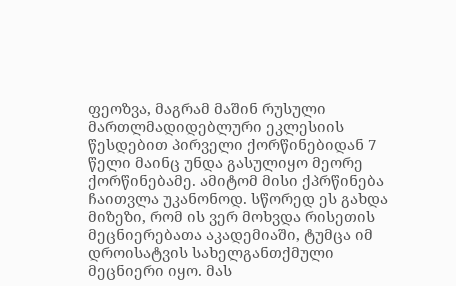ფეოზვა, მაგრამ მაშინ რუსული მართლმადიდებლური ეკლესიის წესდებით პირველი ქორწინებიდან 7 წელი მაინც უნდა გასულიყო მეორე ქორწინებამე. ამიტომ მისი ქპრწინება ჩაითვლა უკანონოდ. სწორედ ეს გახდა მიზეზი, რომ ის ვერ მოხვდა რისეთის მეცნიერებათა აკადემიაში, ტუმცა იმ დროისატვის სახელგანთქმული მეცნიერი იყო. მას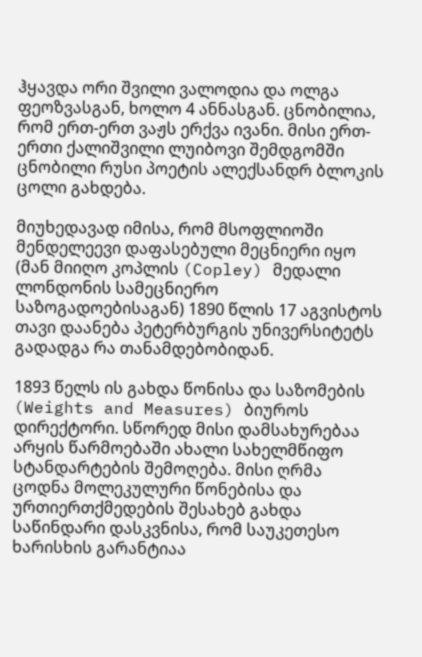ჰყავდა ორი შვილი ვალოდია და ოლგა ფეოზვასგან, ხოლო 4 ანნასგან. ცნობილია, რომ ერთ-ერთ ვაჟს ერქვა ივანი. მისი ერთ-ერთი ქალიშვილი ლუიბოვი შემდგომში ცნობილი რუსი პოეტის ალექსანდრ ბლოკის ცოლი გახდება.

მიუხედავად იმისა, რომ მსოფლიოში მენდელეევი დაფასებული მეცნიერი იყო (მან მიიღო კოპლის (Copley) მედალი ლონდონის სამეცნიერო საზოგადოებისაგან) 1890 წლის 17 აგვისტოს თავი დაანება პეტერბურგის უნივერსიტეტს გადადგა რა თანამდებობიდან.

1893 წელს ის გახდა წონისა და საზომების (Weights and Measures) ბიუროს დირექტორი. სწორედ მისი დამსახურებაა არყის წარმოებაში ახალი სახელმწიფო სტანდარტების შემოღება. მისი ღრმა ცოდნა მოლეკულური წონებისა და ურთიერთქმედების შესახებ გახდა საწინდარი დასკვნისა, რომ საუკეთესო ხარისხის გარანტიაა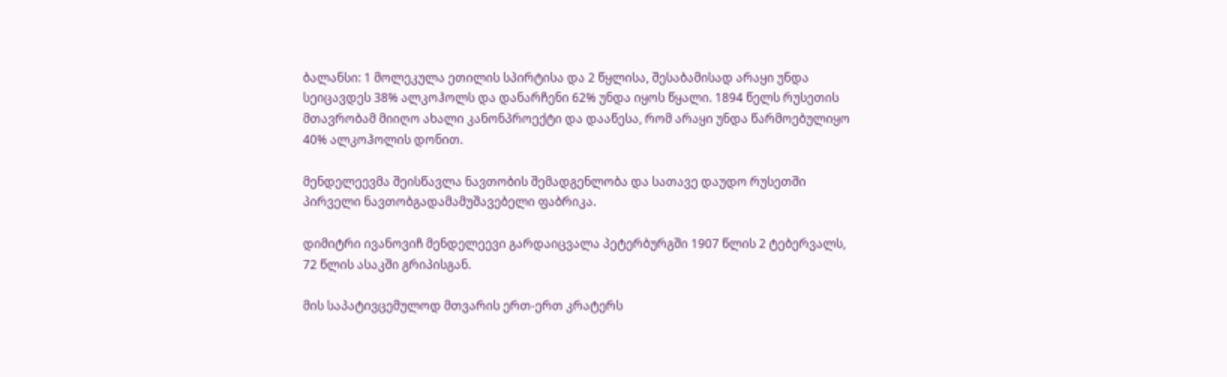ბალანსი: 1 მოლეკულა ეთილის სპირტისა და 2 წყლისა, შესაბამისად არაყი უნდა სეიცავდეს 38% ალკოჰოლს და დანარჩენი 62% უნდა იყოს წყალი. 1894 წელს რუსეთის მთავრობამ მიიღო ახალი კანონპროექტი და დააწესა, რომ არაყი უნდა წარმოებულიყო 40% ალკოჰოლის დონით.

მენდელეევმა შეისწავლა ნავთობის შემადგენლობა და სათავე დაუდო რუსეთში პირველი ნავთობგადამამუშავებელი ფაბრიკა.

დიმიტრი ივანოვიჩ მენდელეევი გარდაიცვალა პეტერბურგში 1907 წლის 2 ტებერვალს, 72 წლის ასაკში გრიპისგან.

მის საპატივცემულოდ მთვარის ერთ-ერთ კრატერს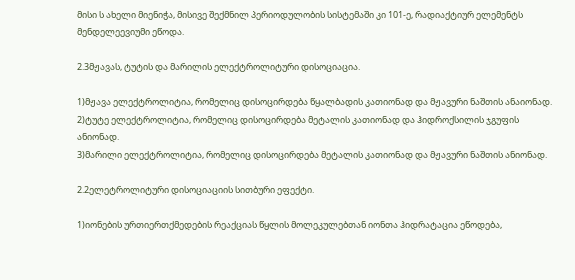მისი ს ახელი მიენიჭა, მისივე შექმნილ პერიოდულობის სისტემაში კი 101-ე, რადიაქტიურ ელემენტს მენდელეევიუმი ეწოდა.

2.3მჟავას, ტუტის და მარილის ელექტროლიტური დისოციაცია.

1)მჟავა ელექტროლიტია, რომელიც დისოცირდება წყალბადის კათიონად და მჟავური ნაშთის ანაიონად.
2)ტუტე ელექტროლიტია, რომელიც დისოცირდება მეტალის კათიონად და ჰიდროქსილის ჯგუფის ანიონად.
3)მარილი ელექტროლიტია, რომელიც დისოცირდება მეტალის კათიონად და მჟავური ნაშთის ანიონად.

2.2ელეტროლიტური დისოციაციის სითბური ეფექტი.

1)იონების ურთიერთქმედების რეაქციას წყლის მოლეკულებთან იონთა ჰიდრატაცია ეწოდება,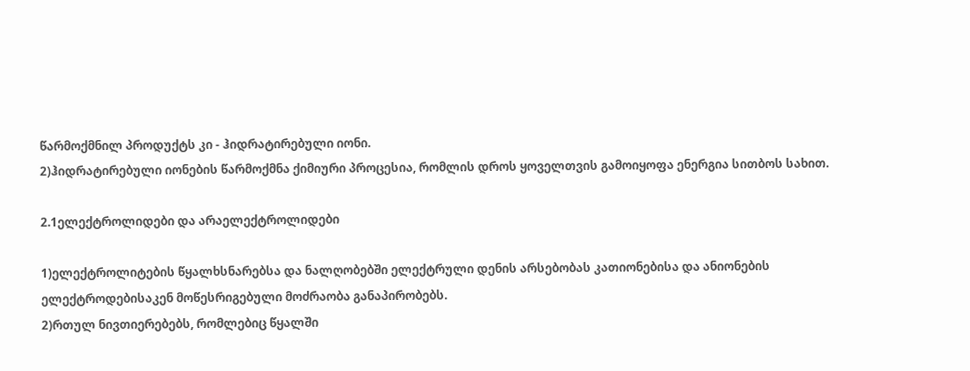წარმოქმნილ პროდუქტს კი - ჰიდრატირებული იონი.
2)ჰიდრატირებული იონების წარმოქმნა ქიმიური პროცესია, რომლის დროს ყოველთვის გამოიყოფა ენერგია სითბოს სახით.

2.1ელექტროლიდები და არაელექტროლიდები

1)ელექტროლიტების წყალხსნარებსა და ნალღობებში ელექტრული დენის არსებობას კათიონებისა და ანიონების ელექტროდებისაკენ მოწესრიგებული მოძრაობა განაპირობებს.
2)რთულ ნივთიერებებს, რომლებიც წყალში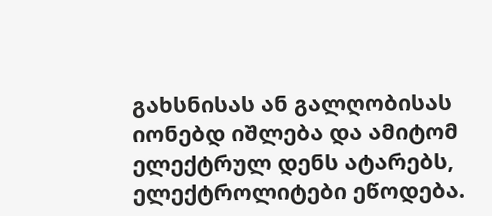გახსნისას ან გალღობისას იონებდ იშლება და ამიტომ ელექტრულ დენს ატარებს, ელექტროლიტები ეწოდება.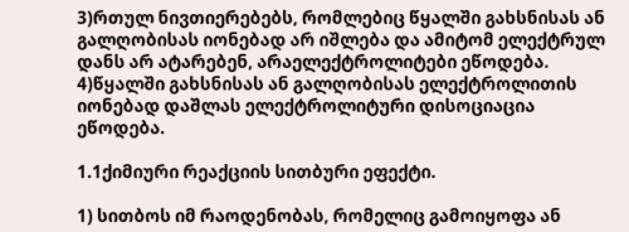3)რთულ ნივთიერებებს, რომლებიც წყალში გახსნისას ან გალღობისას იონებად არ იშლება და ამიტომ ელექტრულ დანს არ ატარებენ, არაელექტროლიტები ეწოდება.
4)წყალში გახსნისას ან გალღობისას ელექტროლითის იონებად დაშლას ელექტროლიტური დისოციაცია ეწოდება.

1.1ქიმიური რეაქციის სითბური ეფექტი.

1) სითბოს იმ რაოდენობას, რომელიც გამოიყოფა ან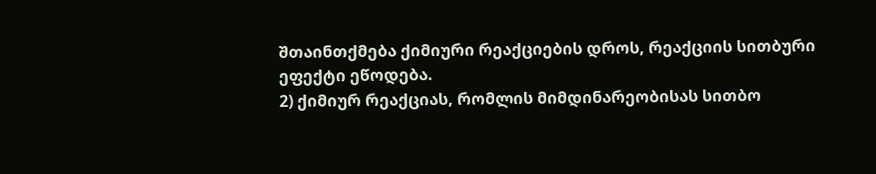შთაინთქმება ქიმიური რეაქციების დროს, რეაქციის სითბური ეფექტი ეწოდება.
2) ქიმიურ რეაქციას, რომლის მიმდინარეობისას სითბო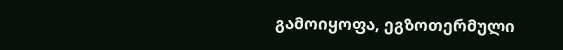გამოიყოფა, ეგზოთერმული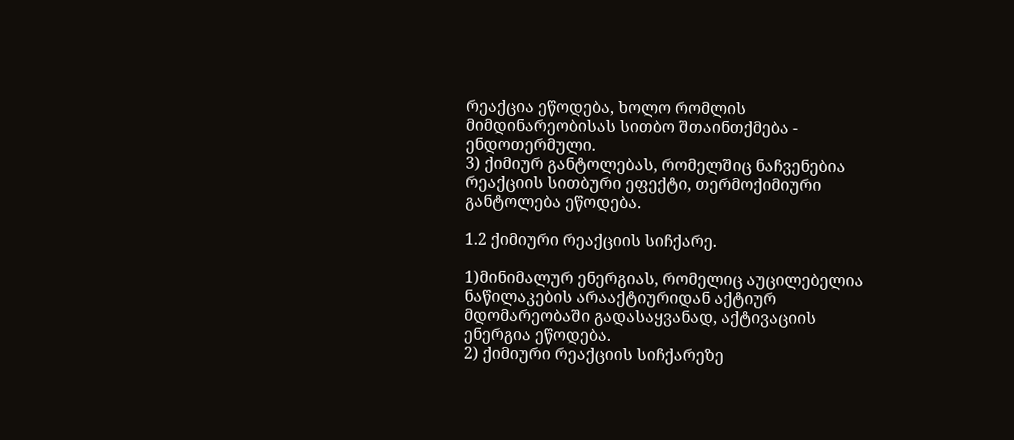რეაქცია ეწოდება, ხოლო რომლის მიმდინარეობისას სითბო შთაინთქმება - ენდოთერმული.
3) ქიმიურ განტოლებას, რომელშიც ნაჩვენებია რეაქციის სითბური ეფექტი, თერმოქიმიური განტოლება ეწოდება.

1.2 ქიმიური რეაქციის სიჩქარე.

1)მინიმალურ ენერგიას, რომელიც აუცილებელია ნაწილაკების არააქტიურიდან აქტიურ მდომარეობაში გადასაყვანად, აქტივაციის ენერგია ეწოდება.
2) ქიმიური რეაქციის სიჩქარეზე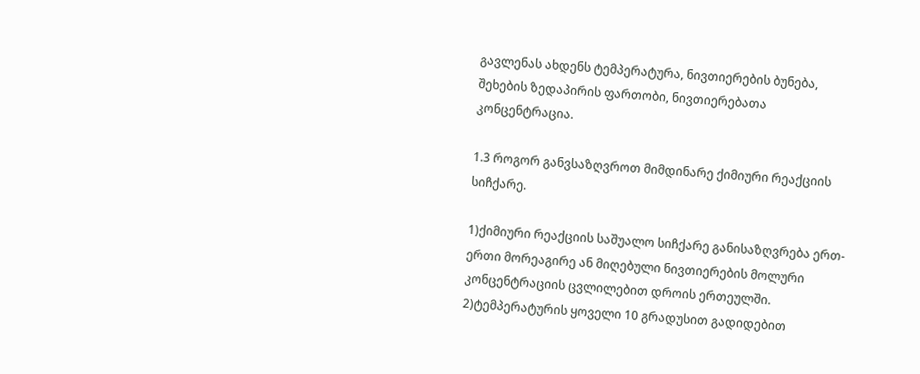გავლენას ახდენს ტემპერატურა, ნივთიერების ბუნება, შეხების ზედაპირის ფართობი, ნივთიერებათა კონცენტრაცია.

1.3 როგორ განვსაზღვროთ მიმდინარე ქიმიური რეაქციის სიჩქარე.

1)ქიმიური რეაქციის საშუალო სიჩქარე განისაზღვრება ერთ-ერთი მორეაგირე ან მიღებული ნივთიერების მოლური კონცენტრაციის ცვლილებით დროის ერთეულში.
2)ტემპერატურის ყოველი 10 გრადუსით გადიდებით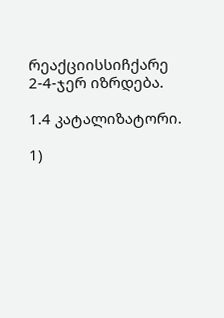რეაქციისსიჩქარე 2-4-ჯერ იზრდება.

1.4 კატალიზატორი.

1)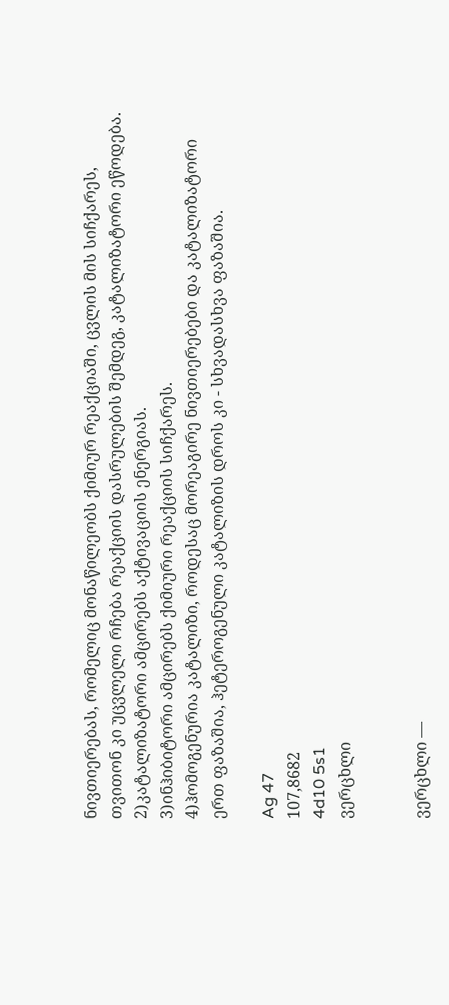ნივთიერებას, რომელიც მონაწილეობს ქიმიურ რეაქციაში, ცვლის მის სიჩქარეს, თვითონ კი უცვლელი რჩება რეაქციის დასრულების შემდეგ, კატალიზატორი ეწოდება.
2)კატალიზატორი ამცირებს აქტივაციის ენერგიას.
3)ინჰიბიტორი ამცირებს ქიმიური რეაქციის სიჩქარეს.
4)ჰომოგენურია კატალიზი, როდესაც მორეაგირე ნივთიერებები და კატალიზატორი ერთ ფაზაშია, ჰეტეროგენული კატალიზის დროს კი - სხვადასხვა ფაზაშია.

Ag 47
107,8682
4d10 5s1
ვერცხლი


ვერცხლი —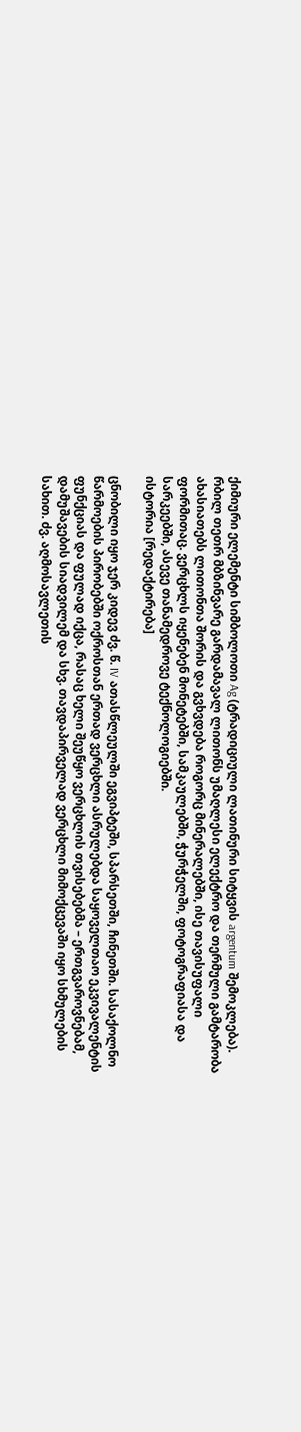ქიმიური ელემენტი სიმბოლოთი Ag (ტრადიციული ლათინური სიტყვის argentum შემოკლება). რბილ თეთრ მბზინვარე გარდამავალ ლითონს უმაღლესი ელექტრო და თერმული გამტარობა ახასიათებს ლითონთა შორის და გვხვდება როგორც მინერალებში, ისე თავისუფალი ფორმითაც. ვერცხლს იყენებენ მონეტებში, სამკაულებში, ჭურჭელში, ფოტოგრაფიასა და სარკეებში, ასევე თანამედროვე ტექნოლოგიებში.
ისტორია [რედაქტირება]

ცნობილი იყო ჯერ კიდევ ძვ. წ. IV ათასწლეულში ეგვიპტეში, სპარსეთში, ჩინეთში. სასაქოლნო წარმოების პირობებში ოქროსთან ერთად ვერცხლი ასრულებდა საყოველთაო ეკვივალენტის ფუნქციას და ფულად იქცა, რასაც ხელი შეუწყო ვერცხლის თვისებებმა – ერთგვაროვნებამ, დამუშავების სიადვილემ და სხვ. თავდაპირველად ვერცხლი მიმოქცევაში იყო სხმულების სახით. ძვ. აღმოსავლეთის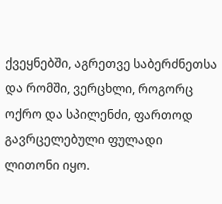ქვეყნებში, აგრეთვე საბერძნეთსა და რომში, ვერცხლი, როგორც ოქრო და სპილენძი, ფართოდ გავრცელებული ფულადი ლითონი იყო.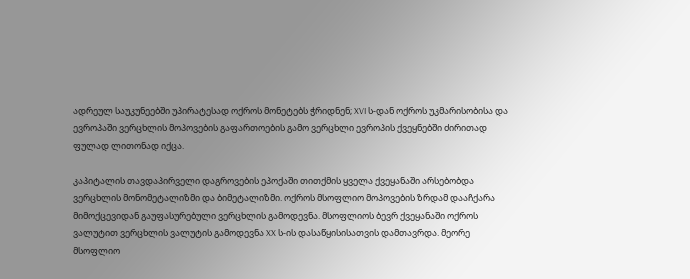ადრეულ საუკუნეებში უპირატესად ოქროს მონეტებს ჭრიდნენ; XVI ს-დან ოქროს უკმარისობისა და ევროპაში ვერცხლის მოპოვების გაფართოების გამო ვერცხლი ევროპის ქვეყნებში ძირითად ფულად ლითონად იქცა.

კაპიტალის თავდაპირველი დაგროვების ეპოქაში თითქმის ყველა ქვეყანაში არსებობდა ვერცხლის მონომეტალიზმი და ბიმეტალიზმი. ოქროს მსოფლიო მოპოვების ზრდამ დააჩქარა მიმოქცევიდან გაუფასურებული ვერცხლის გამოდევნა. მსოფლიოს ბევრ ქვეყანაში ოქროს ვალუტით ვერცხლის ვალუტის გამოდევნა XX ს-ის დასაწყისისათვის დამთავრდა. მეორე მსოფლიო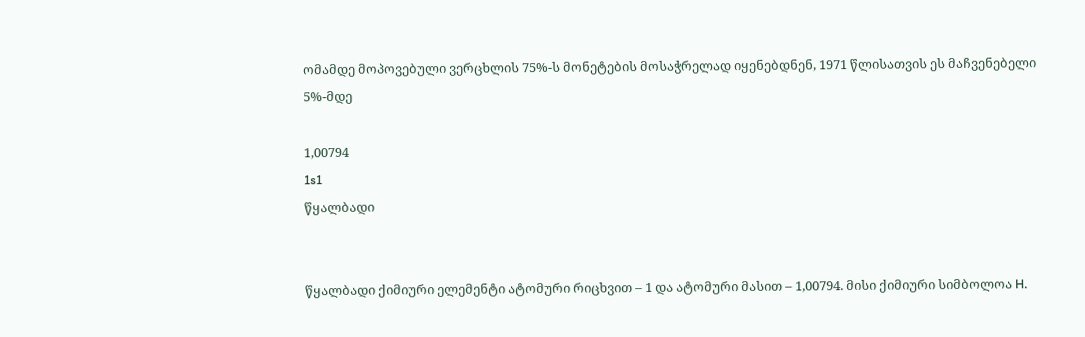ომამდე მოპოვებული ვერცხლის 75%-ს მონეტების მოსაჭრელად იყენებდნენ, 1971 წლისათვის ეს მაჩვენებელი 5%-მდე

1,00794
1s1
წყალბადი


წყალბადი ქიმიური ელემენტი ატომური რიცხვით – 1 და ატომური მასით – 1,00794. მისი ქიმიური სიმბოლოა H.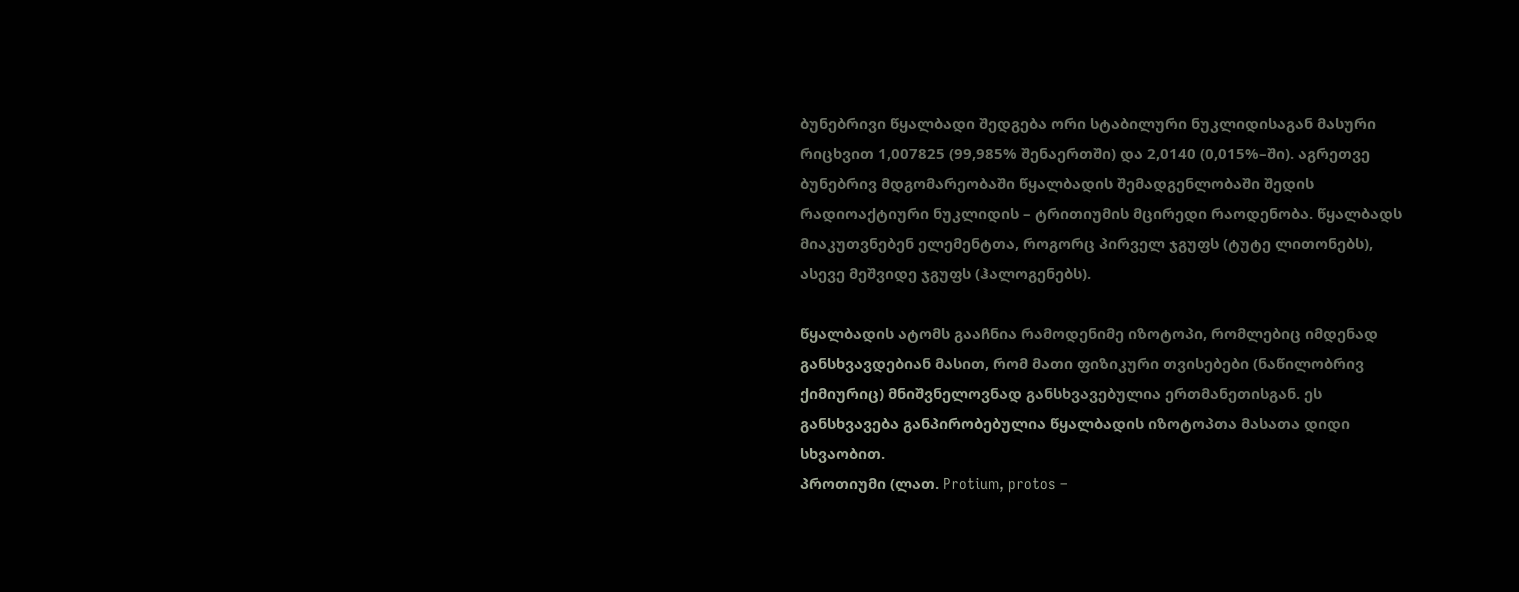ბუნებრივი წყალბადი შედგება ორი სტაბილური ნუკლიდისაგან მასური რიცხვით 1,007825 (99,985% შენაერთში) და 2,0140 (0,015%–ში). აგრეთვე ბუნებრივ მდგომარეობაში წყალბადის შემადგენლობაში შედის რადიოაქტიური ნუკლიდის – ტრითიუმის მცირედი რაოდენობა. წყალბადს მიაკუთვნებენ ელემენტთა, როგორც პირველ ჯგუფს (ტუტე ლითონებს), ასევე მეშვიდე ჯგუფს (ჰალოგენებს).

წყალბადის ატომს გააჩნია რამოდენიმე იზოტოპი, რომლებიც იმდენად განსხვავდებიან მასით, რომ მათი ფიზიკური თვისებები (ნაწილობრივ ქიმიურიც) მნიშვნელოვნად განსხვავებულია ერთმანეთისგან. ეს განსხვავება განპირობებულია წყალბადის იზოტოპთა მასათა დიდი სხვაობით.
პროთიუმი (ლათ. Protium, protos –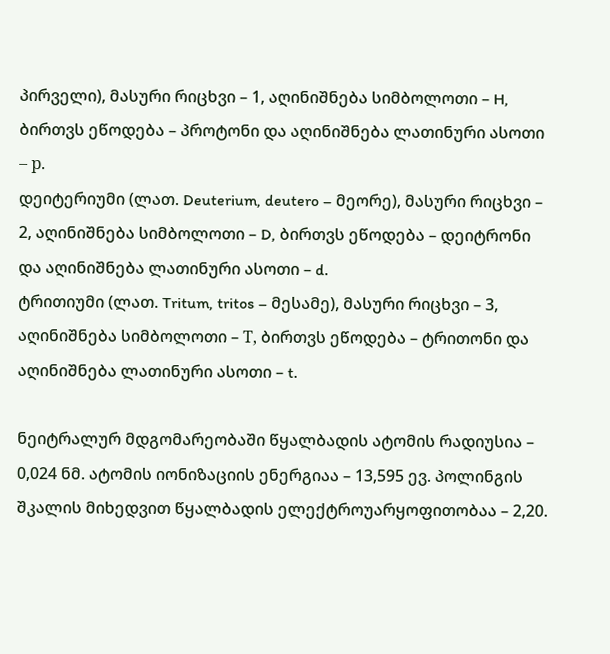პირველი), მასური რიცხვი – 1, აღინიშნება სიმბოლოთი – H, ბირთვს ეწოდება – პროტონი და აღინიშნება ლათინური ასოთი – р.
დეიტერიუმი (ლათ. Deuterium, deutero – მეორე), მასური რიცხვი – 2, აღინიშნება სიმბოლოთი – D, ბირთვს ეწოდება – დეიტრონი და აღინიშნება ლათინური ასოთი – d.
ტრითიუმი (ლათ. Tritum, tritos – მესამე), მასური რიცხვი – 3, აღინიშნება სიმბოლოთი – Т, ბირთვს ეწოდება – ტრითონი და აღინიშნება ლათინური ასოთი – t.

ნეიტრალურ მდგომარეობაში წყალბადის ატომის რადიუსია – 0,024 ნმ. ატომის იონიზაციის ენერგიაა – 13,595 ევ. პოლინგის შკალის მიხედვით წყალბადის ელექტროუარყოფითობაა – 2,20.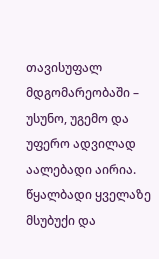თავისუფალ მდგომარეობაში – უსუნო, უგემო და უფერო ადვილად აალებადი აირია. წყალბადი ყველაზე მსუბუქი და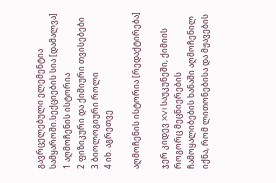გავრცელებული ელემენტია სამყაროში.სექციების სია [დამალვა]
1 აღმოჩენის ისტორია
2 ფიზიკური და ქიმიური თვისებები
3 ბიოლოგიური როლი
4 იხ. აგრეთვე

აღმოჩენის ისტორია [რედაქტირება]

ჯერ კიდევ XVI საუკუნეში, ქიმიის როგორც მეცნიერების ჩამოყალიბების ხანაში აღმოჩენილ იქნა, რომ ლითონებისა და მჟავების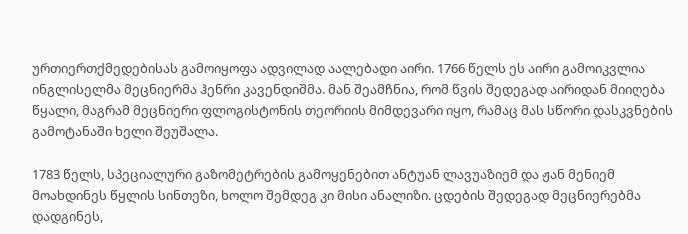ურთიერთქმედებისას გამოიყოფა ადვილად აალებადი აირი. 1766 წელს ეს აირი გამოიკვლია ინგლისელმა მეცნიერმა ჰენრი კავენდიშმა. მან შეამჩნია, რომ წვის შედეგად აირიდან მიიღება წყალი, მაგრამ მეცნიერი ფლოგისტონის თეორიის მიმდევარი იყო, რამაც მას სწორი დასკვნების გამოტანაში ხელი შეუშალა.

1783 წელს, სპეციალური გაზომეტრების გამოყენებით ანტუან ლავუაზიემ და ჟან მენიემ მოახდინეს წყლის სინთეზი, ხოლო შემდეგ კი მისი ანალიზი. ცდების შედეგად მეცნიერებმა დადგინეს,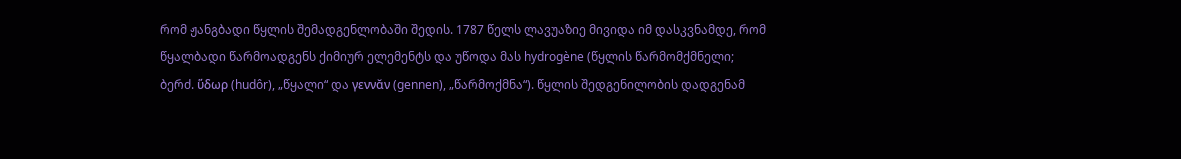რომ ჟანგბადი წყლის შემადგენლობაში შედის. 1787 წელს ლავუაზიე მივიდა იმ დასკვნამდე, რომ წყალბადი წარმოადგენს ქიმიურ ელემენტს და უწოდა მას hydrogène (წყლის წარმომქმნელი; ბერძ. ὕδωρ (hudôr), „წყალი“ და γεννᾰν (gennen), „წარმოქმნა“). წყლის შედგენილობის დადგენამ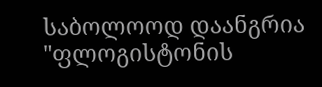საბოლოოდ დაანგრია "ფლოგისტონის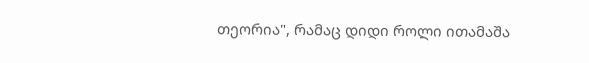თეორია", რამაც დიდი როლი ითამაშა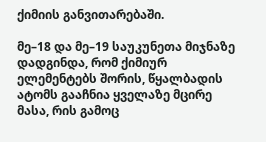ქიმიის განვითარებაში.

მე–18 და მე–19 საუკუნეთა მიჯნაზე დადგინდა, რომ ქიმიურ ელემენტებს შორის, წყალბადის ატომს გააჩნია ყველაზე მცირე მასა, რის გამოც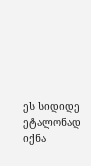ეს სიდიდე ეტალონად იქნა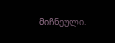მიჩნეული.